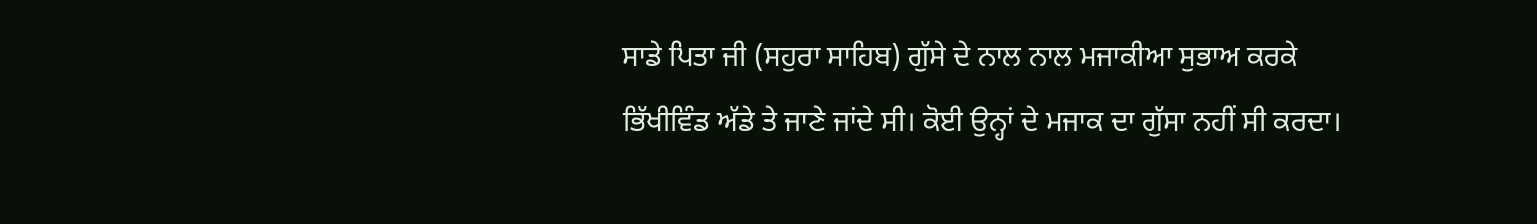ਸਾਡੇ ਪਿਤਾ ਜੀ (ਸਹੁਰਾ ਸਾਹਿਬ) ਗੁੱਸੇ ਦੇ ਨਾਲ ਨਾਲ ਮਜਾਕੀਆ ਸੁਭਾਅ ਕਰਕੇ ਭਿੱਖੀਵਿੰਡ ਅੱਡੇ ਤੇ ਜਾਣੇ ਜਾਂਦੇ ਸੀ। ਕੋਈ ਉਨ੍ਹਾਂ ਦੇ ਮਜਾਕ ਦਾ ਗੁੱਸਾ ਨਹੀਂ ਸੀ ਕਰਦਾ।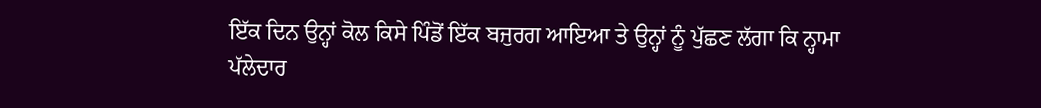ਇੱਕ ਦਿਨ ਉਨ੍ਹਾਂ ਕੋਲ ਕਿਸੇ ਪਿੰਡੋਂ ਇੱਕ ਬਜੁਰਗ ਆਇਆ ਤੇ ਉਨ੍ਹਾਂ ਨੂੰ ਪੁੱਛਣ ਲੱਗਾ ਕਿ ਨ੍ਹਾਮਾ ਪੱਲੇਦਾਰ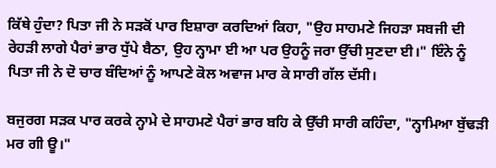ਕਿੱਥੇ ਹੁੰਦਾ? ਪਿਤਾ ਜੀ ਨੇ ਸੜਕੋਂ ਪਾਰ ਇਸ਼ਾਰਾ ਕਰਦਿਆਂ ਕਿਹਾ, "ਉਹ ਸਾਹਮਣੇ ਜਿਹੜਾ ਸਬਜੀ ਦੀ ਰੇਹੜੀ ਲਾਗੇ ਪੈਰਾਂ ਭਾਰ ਧੁੱਪੇ ਬੈਠਾ, ਉਹ ਨ੍ਹਾਮਾ ਈ ਆ ਪਰ ਉਹਨੂੰ ਜਰਾ ਉੱਚੀ ਸੁਣਦਾ ਈ।" ਇੰਨੇ ਨੂੰ ਪਿਤਾ ਜੀ ਨੇ ਦੋ ਚਾਰ ਬੰਦਿਆਂ ਨੂੰ ਆਪਣੇ ਕੋਲ ਅਵਾਜ ਮਾਰ ਕੇ ਸਾਰੀ ਗੱਲ ਦੱਸੀ।

ਬਜੁਰਗ ਸੜਕ ਪਾਰ ਕਰਕੇ ਨ੍ਹਾਮੇ ਦੇ ਸਾਹਮਣੇ ਪੈਰਾਂ ਭਾਰ ਬਹਿ ਕੇ ਉੱਚੀ ਸਾਰੀ ਕਹਿੰਦਾ, "ਨ੍ਹਾਮਿਆ ਬੁੱਢੜੀ ਮਰ ਗੀ ਊ।"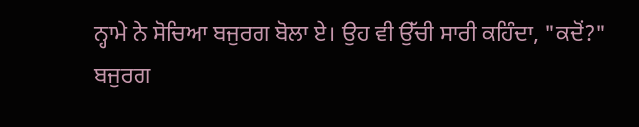ਨ੍ਹਾਮੇ ਨੇ ਸੋਚਿਆ ਬਜੁਰਗ ਬੋਲਾ ਏ। ਉਹ ਵੀ ਉੱਚੀ ਸਾਰੀ ਕਹਿੰਦਾ, "ਕਦੋਂ?" ਬਜੁਰਗ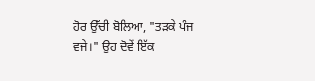ਹੋਰ ਉੱਚੀ ਬੋਲਿਆ, "ਤੜਕੇ ਪੰਜ ਵਜੇ।" ਉਹ ਦੋਵੇਂ ਇੱਕ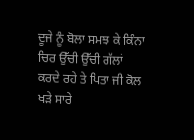ਦੂਜੇ ਨੂੰ ਬੋਲਾ ਸਮਝ ਕੇ ਕਿੰਨਾ ਚਿਰ ਉੱਚੀ ਉੱਚੀ ਗੱਲਾਂ ਕਰਦੇ ਰਹੇ ਤੇ ਪਿਤਾ ਜੀ ਕੋਲ ਖੜੇ ਸਾਰੇ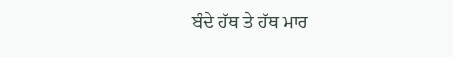ਬੰਦੇ ਹੱਥ ਤੇ ਹੱਥ ਮਾਰ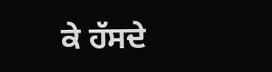ਕੇ ਹੱਸਦੇ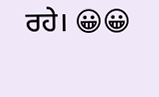ਰਹੇ। 😀😀